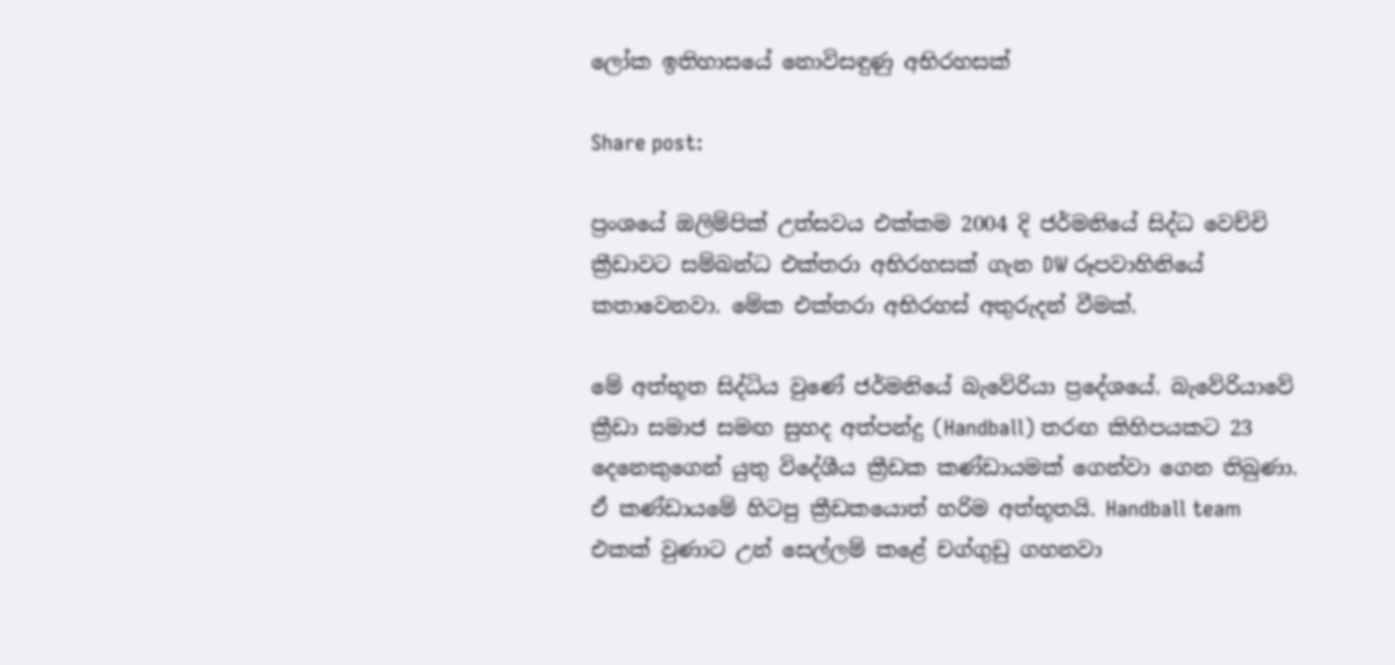ලෝක ඉතිහාසයේ නොවිසඳුණු අභිරහසක්

Share post:

ප්‍රංශයේ ඔලිම්පික් උත්සවය එක්කම 2004 දි ජර්මනියේ සිද්ධ වෙච්චි ක්‍රීඩාවට සම්බන්ධ එක්තරා අභිරහසක් ගැන DW රූපවාහිනියේ කතාවෙනවා. මේක එක්තරා අභිරහස් අතුරුදන් වීමක්.

මේ අත්භූත සිද්ධිය වුණේ ජර්මනියේ බැවේරියා ප්‍රදේශයේ. බැවේරියාවේ ක්‍රීඩා සමාජ සමඟ සුහද අත්පන්දු (Handball) තරඟ කිහිපයකට 23 දෙනෙකුගෙන් යුතු විදේශීය ක්‍රීඩක කණ්ඩායමක් ගෙන්වා ගෙන තිබුණා. ඒ කණ්ඩායමේ හිටපු ක්‍රීඩකයොත් හරිම අත්භූතයි. Handball team එකක් වුණාට උන් සෙල්ලම් කළේ චග්ගුඩු ගහනවා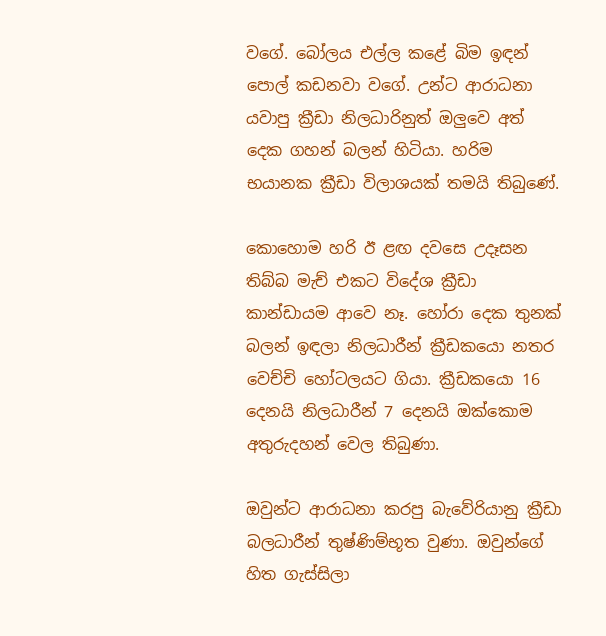වගේ. බෝලය එල්ල කළේ බිම ඉඳන් පොල් කඩනවා වගේ. උන්ට ආරාධනා යවාපු ක්‍රීඩා නිලධාරිනුත් ඔලුවෙ අත් දෙක ගහන් බලන් හිටියා. හරිම භයානක ක්‍රීඩා විලාශයක් තමයි තිබුණේ.

කොහොම හරි ඊ ළඟ දවසෙ උදෑසන තිබ්බ මැච් එකට විදේශ ක්‍රීඩා කාන්ඩායම ආවෙ නෑ. හෝරා දෙක තුනක් බලන් ඉඳලා නිලධාරීන් ක්‍රීඩකයො නතර වෙච්චි හෝටලයට ගියා. ක්‍රීඩකයො 16 දෙනයි නිලධාරීන් 7 දෙනයි ඔක්කොම අතුරුදහන් වෙල තිබුණා.

ඔවුන්ට ආරාධනා කරපු බැවේරියානු ක්‍රීඩා බලධාරීන් තුෂ්ණිම්භූත වුණා. ඔවුන්ගේ හිත ගැස්සිලා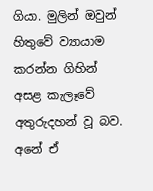ගියා. මුලින් ඔවුන් හිතුවේ ව්‍යායාම කරන්න ගිහින් අසළ කැලෑවේ අතුරුදහන් වූ බව. අනේ ඒ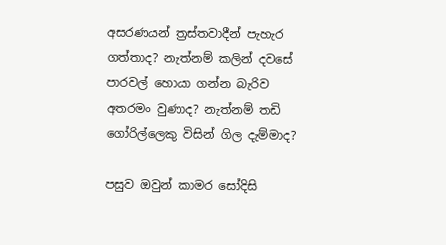අසරණයන් ත්‍රස්තවාදීන් පැහැර ගත්තාද? නැත්නම් කලින් දවසේ පාරවල් හොයා ගන්න බැරිව අතරමං වුණාද? නැත්නම් තඩි ගෝරිල්ලෙකු විසින් ගිල දැම්මාද?

පසුව ඔවුන් කාමර සෝදිසි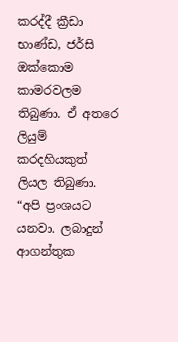කරද්දී ක්‍රීඩා භාණ්ඩ, ජර්සි ඔක්කොම කාමරවලම තිබුණා. ඒ අතරෙ ලියුම් කරදහියකුත් ලියල තිබුණා.
“අපි ප්‍රංශයට යනවා. ලබාදුන් ආගන්තුක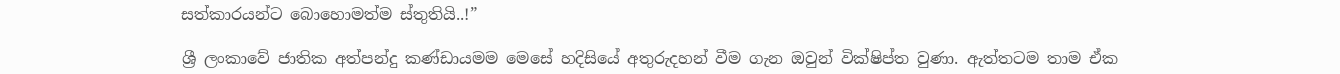සත්කාරයන්ට බොහොමත්ම ස්තුතියි..!”

ශ්‍රී ලංකාවේ ජාතික අත්පන්දු කණ්ඩායමම මෙසේ හදිසියේ අතුරුදහන් වීම ගැන ඔවුන් වික්ෂිප්ත වුණා. ඇත්තටම තාම ඒක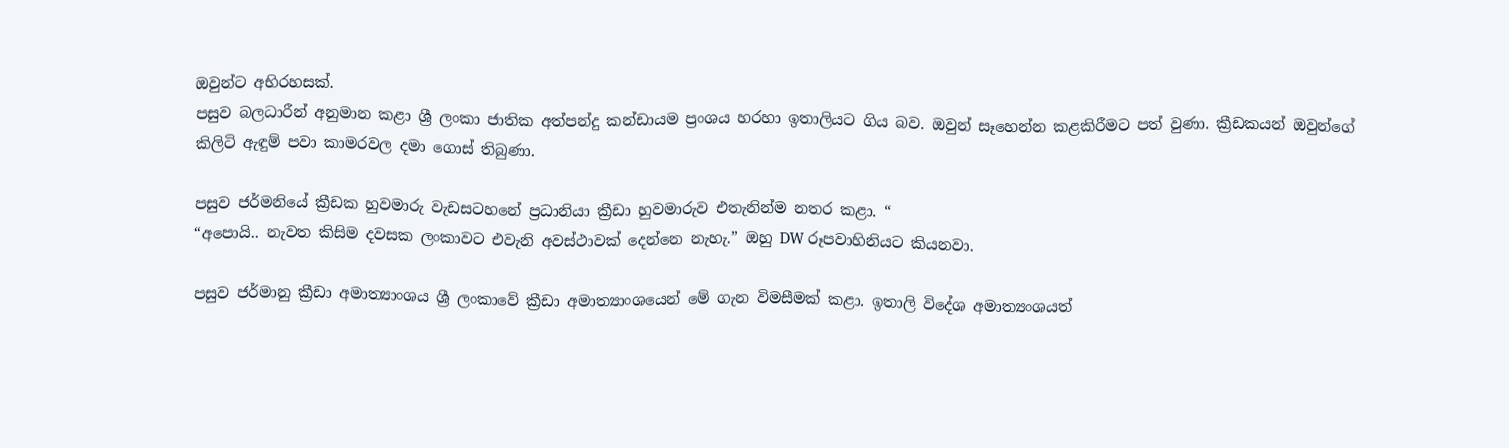ඔවුන්ට අභිරහසක්.
පසුව බලධාරීන් අනුමාන කළා ශ්‍රී ලංකා ජාතික අත්පන්දු කන්ඩායම ප්‍රංශය හරහා ඉතාලියට ගිය බව. ඔවුන් සෑහෙන්න කළකිරීමට පත් වුණා. ක්‍රීඩකයන් ඔවුන්ගේ කිලිටි ඇඳුම් පවා කාමරවල දමා ගොස් තිබුණා.

පසුව ජර්මනියේ ක්‍රීඩක හුවමාරු වැඩසටහනේ ප්‍රධානියා ක්‍රීඩා හුවමාරුව එතැනින්ම නතර කළා. “
“අපොයි.. නැවත කිසිම දවසක ලංකාවට එවැනි අවස්ථාවක් දෙන්නෙ නැහැ.” ඔහු DW රූපවාහිනියට කියනවා.

පසුව ජර්මානු ක්‍රීඩා අමාත්‍යාංශය ශ්‍රී ලංකාවේ ක්‍රීඩා අමාත්‍යාංශයෙන් මේ ගැන විමසීමක් කළා. ඉතාලි විදේශ අමාත්‍යංශයත්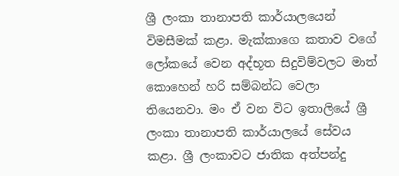ශ්‍රී ලංකා තානාපති කාර්යාලයෙන් විමසීමක් කළා. මැක්කාගෙ කතාව වගේ ලෝකයේ වෙන අද්භූත සිදුවිම්වලට මාත් කොහෙන් හරි සම්බන්ධ වෙලා තියෙනවා. මං ඒ වන විට ඉතාලියේ ශ්‍රී ලංකා තානාපති කාර්යාලයේ සේවය කළා. ශ්‍රී ලංකාවට ජාතික අත්පන්දු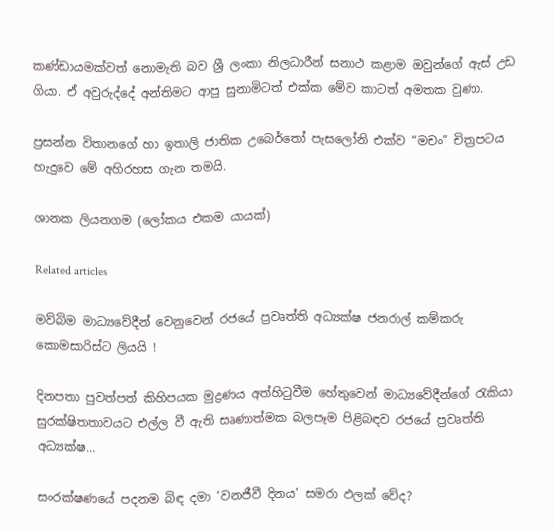කණ්ඩායමක්වත් නොමැති බව ශ්‍රී ලංකා නිලධාරීන් සනාථ කළාම ඔවුන්ගේ ඇස් උඩ ගියා. ඒ අවුරුද්දේ අන්තිමට ආපු සුනාමිටත් එක්ක මේව කාටත් අමතක වුණා.

ප්‍රසන්න විතානගේ හා ඉතාලි ජාතික උබෙර්තෝ පැසලෝනි එක්ව “මචං” චිත්‍රපටය හැදුවෙ මේ අහිරහස ගැන තමයි.

ශානක ලියනගම (ලෝකය එකම යායක්)

Related articles

මව්බිම මාධ්‍යවේදීන් වෙනුවෙන් රජයේ ප්‍රවෘත්ති අධ්‍යක්ෂ ජනරාල් කම්කරු කොමසාරිස්ට ලියයි !

දිනපතා පුවත්පත් කිහිපයක මුද්‍රණය අත්හිටුවීම හේතුවෙන් මාධ්‍යවේදීන්ගේ රැකියා සුරක්ෂිතතාවයට එල්ල වී ඇති සෘණාත්මක බලපෑම පිළිබඳව රජයේ ප්‍රවෘත්ති අධ්‍යක්ෂ...

සංරක්ෂණයේ පදනම බිඳ දමා ‘වනජීවී දිනය’ සමරා ඵලක් වේද?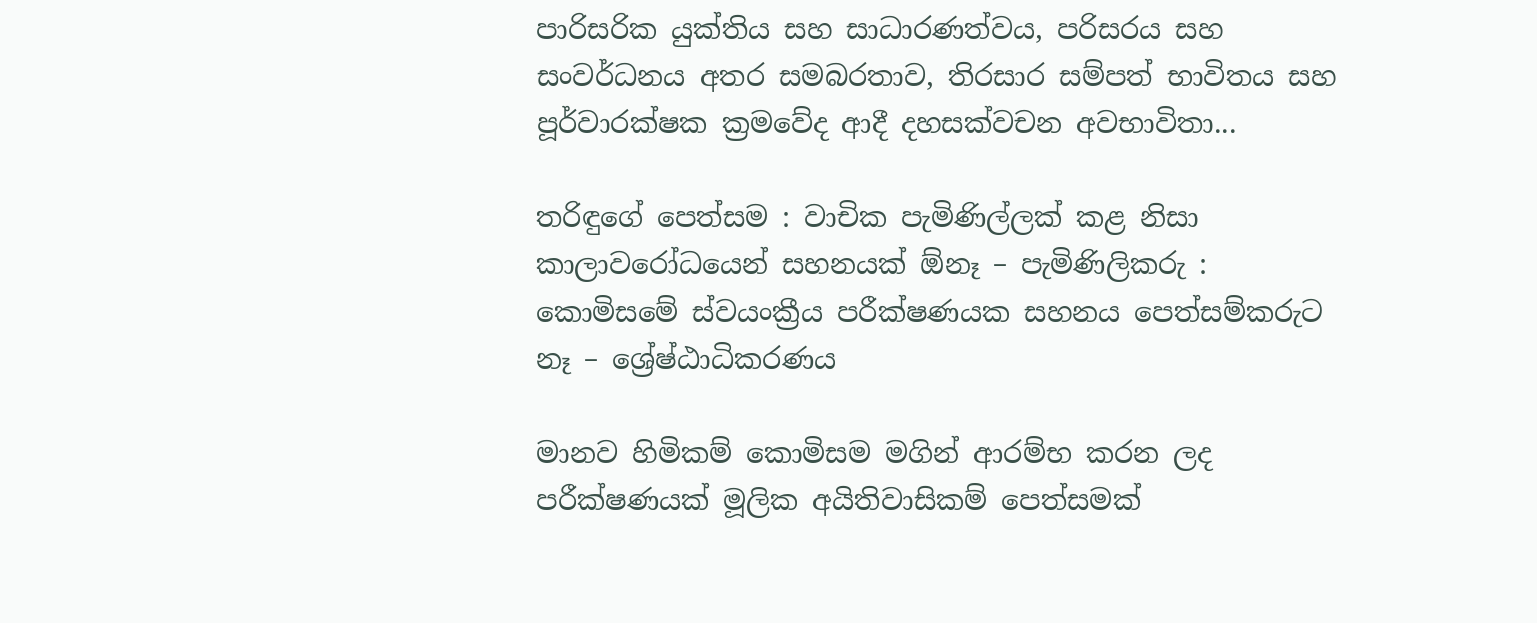පාරිසරික යුක්තිය සහ සාධාරණත්වය, පරිසරය සහ සංවර්ධනය අතර සමබරතාව, තිරසාර සම්පත් භාවිතය සහ පූර්වාරක්ෂක ක්‍රමවේද ආදී දහසක්වචන අවභාවිතා...

තරිඳුගේ පෙත්සම : වාචික පැමිණිල්ලක් කළ නිසා කාලාවරෝධයෙන් සහනයක් ඕනෑ – පැමිණිලිකරු : කොමිසමේ ස්වයංක්‍රීය පරීක්ෂණයක සහනය පෙත්සම්කරුට නෑ – ශ්‍රේෂ්ඨාධිකරණය

මානව හිමිකම් කොමිසම මගින් ආරම්භ කරන ලද පරීක්ෂණයක් මූලික අයිතිවාසිකම් පෙත්සමක්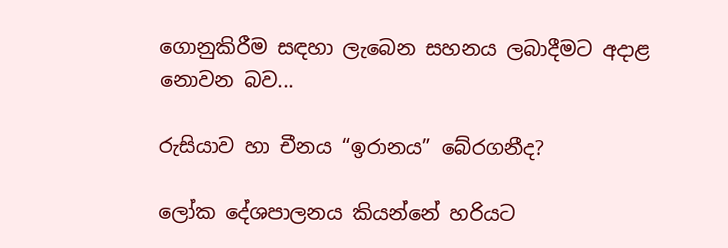ගොනුකිරීම සඳහා ලැබෙන සහනය ලබාදීමට අදාළ නොවන බව...

රුසියාව හා චීනය “ඉරානය” බේරගනීද?

ලෝක දේශපාලනය කියන්නේ හරියට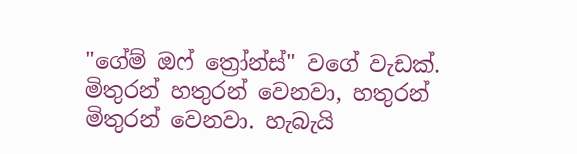"ගේම් ඔෆ් ත්‍රෝන්ස්" වගේ වැඩක්. මිතුරන් හතුරන් වෙනවා, හතුරන් මිතුරන් වෙනවා. හැබැයි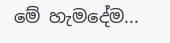මේ හැමදේම...